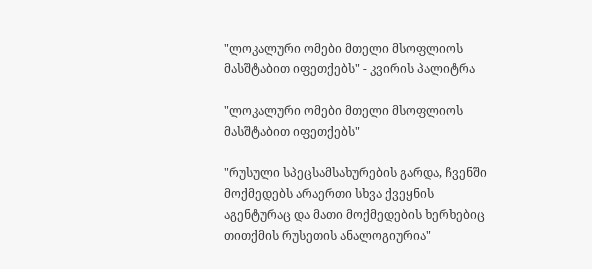"ლოკალური ომები მთელი მსოფლიოს მასშტაბით იფეთქებს" - კვირის პალიტრა

"ლოკალური ომები მთელი მსოფლიოს მასშტაბით იფეთქებს"

"რუსული სპეცსამსახურების გარდა, ჩვენში მოქმედებს არაერთი სხვა ქვეყნის აგენტურაც და მათი მოქმედების ხერხებიც თითქმის რუსეთის ანალოგიურია"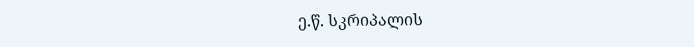ე.წ. სკრიპალის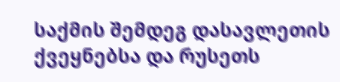საქმის შემდეგ დასავლეთის ქვეყნებსა და რუსეთს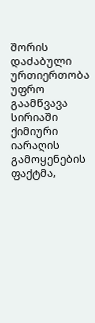შორის დაძაბული ურთიერთობა უფრო გაამწვავა სირიაში ქიმიური იარაღის გამოყენების ფაქტმა,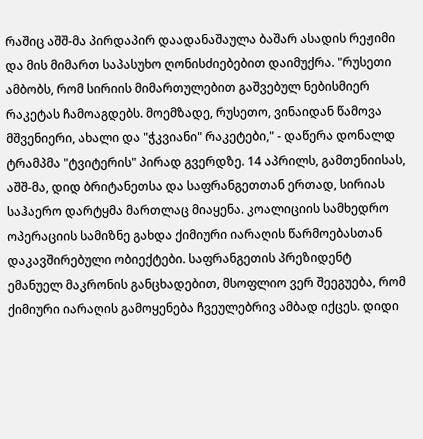რაშიც აშშ-მა პირდაპირ დაადანაშაულა ბაშარ ასადის რეჟიმი და მის მიმართ საპასუხო ღონისძიებებით დაიმუქრა. "რუსეთი ამბობს, რომ სირიის მიმართულებით გაშვებულ ნებისმიერ რაკეტას ჩამოაგდებს. მოემზადე, რუსეთო, ვინაიდან წამოვა მშვენიერი, ახალი და "ჭკვიანი" რაკეტები," - დაწერა დონალდ ტრამპმა "ტვიტერის" პირად გვერდზე. 14 აპრილს, გამთენიისას, აშშ-მა, დიდ ბრიტანეთსა და საფრანგეთთან ერთად, სირიას საჰაერო დარტყმა მართლაც მიაყენა. კოალიციის სამხედრო ოპერაციის სამიზნე გახდა ქიმიური იარაღის წარმოებასთან დაკავშირებული ობიექტები. საფრანგეთის პრეზიდენტ ემანუელ მაკრონის განცხადებით, მსოფლიო ვერ შეეგუება, რომ ქიმიური იარაღის გამოყენება ჩვეულებრივ ამბად იქცეს. დიდი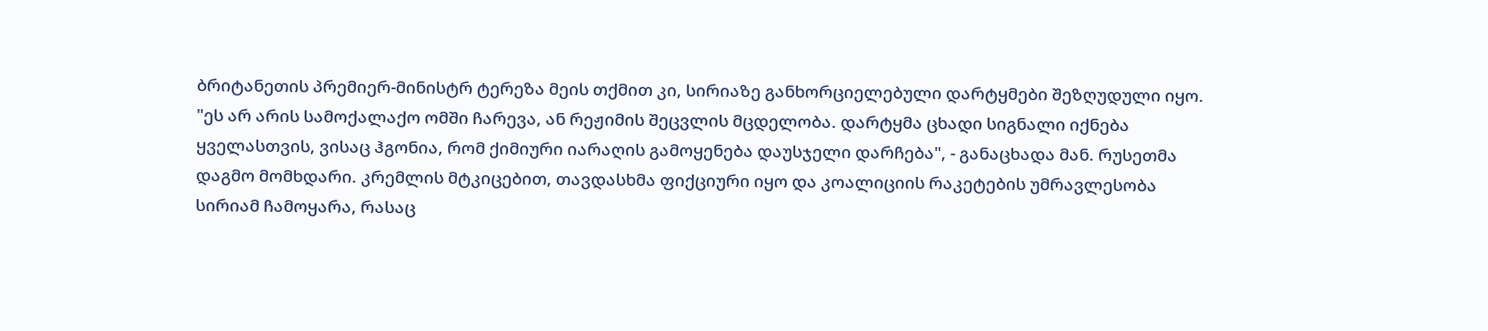ბრიტანეთის პრემიერ-მინისტრ ტერეზა მეის თქმით კი, სირიაზე განხორციელებული დარტყმები შეზღუდული იყო. "ეს არ არის სამოქალაქო ომში ჩარევა, ან რეჟიმის შეცვლის მცდელობა. დარტყმა ცხადი სიგნალი იქნება ყველასთვის, ვისაც ჰგონია, რომ ქიმიური იარაღის გამოყენება დაუსჯელი დარჩება", - განაცხადა მან. რუსეთმა დაგმო მომხდარი. კრემლის მტკიცებით, თავდასხმა ფიქციური იყო და კოალიციის რაკეტების უმრავლესობა სირიამ ჩამოყარა, რასაც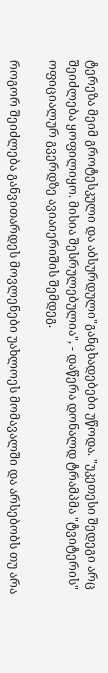ტერეზა მეიმ გროტესკული და აბსურდული"განცხადებები უწოდა. "უკეთესი შედეგი არც შეიძლება ყოფილიყო. მისია შესრულებულია", - დაწერა დონალდ ტრამპმა "ტვიტერის" ოფიციალურ გვერდზე ავიაიერიშის შემდეგ.

როგორ შეიძლება განვითარდეს მოვლენები უახლოეს მომავალში და არსებობს თუ არა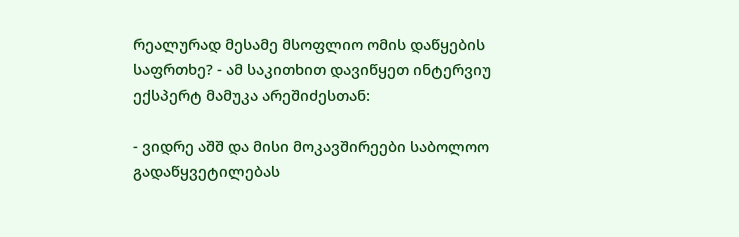რეალურად მესამე მსოფლიო ომის დაწყების საფრთხე? - ამ საკითხით დავიწყეთ ინტერვიუ ექსპერტ მამუკა არეშიძესთან:

- ვიდრე აშშ და მისი მოკავშირეები საბოლოო გადაწყვეტილებას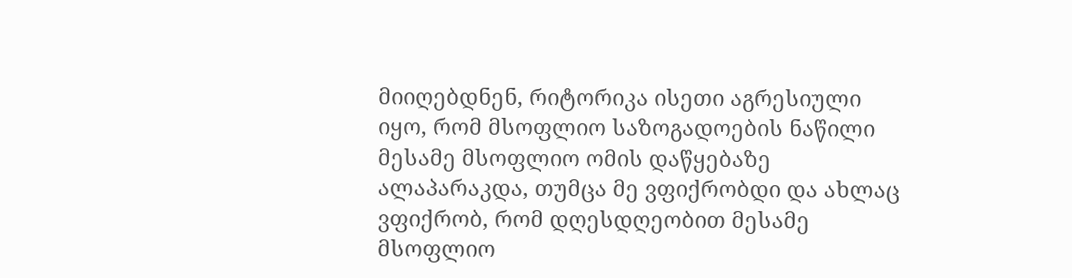მიიღებდნენ, რიტორიკა ისეთი აგრესიული იყო, რომ მსოფლიო საზოგადოების ნაწილი მესამე მსოფლიო ომის დაწყებაზე ალაპარაკდა, თუმცა მე ვფიქრობდი და ახლაც ვფიქრობ, რომ დღესდღეობით მესამე მსოფლიო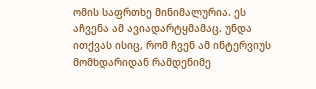ომის საფრთხე მინიმალურია. ეს აჩვენა ამ ავიადარტყმამაც. უნდა ითქვას ისიც, რომ ჩვენ ამ ინტერვიუს მომხდარიდან რამდენიმე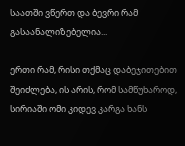საათში ვწერთ და ბევრი რამ გასაანალიზებელია...

ერთი რამ, რისი თქმაც დაბეჯითებით შეიძლება, ის არის, რომ სამწუხაროდ, სირიაში ომი კიდევ კარგა ხანს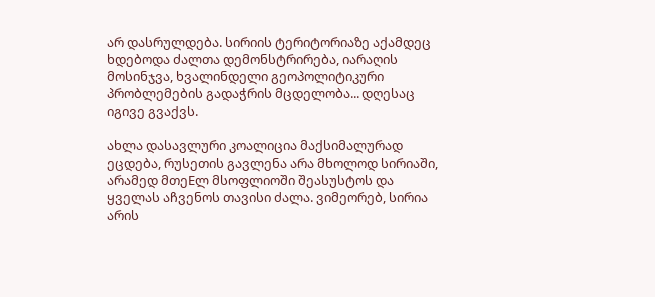არ დასრულდება. სირიის ტერიტორიაზე აქამდეც ხდებოდა ძალთა დემონსტრირება, იარაღის მოსინჯვა, ხვალინდელი გეოპოლიტიკური პრობლემების გადაჭრის მცდელობა... დღესაც იგივე გვაქვს.

ახლა დასავლური კოალიცია მაქსიმალურად ეცდება, რუსეთის გავლენა არა მხოლოდ სირიაში, არამედ მთეEლ მსოფლიოში შეასუსტოს და ყველას აჩვენოს თავისი ძალა. ვიმეორებ, სირია არის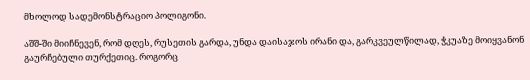მხოლოდ სადემონსტრაციო პოლიგონი.

აშშ-ში მიიჩნევენ, რომ დღეს, რუსეთის გარდა, უნდა დაისაჯოს ირანი და, გარკვეულწილად, ჭკუაზე მოიყვანონ გაურჩებული თურქეთიც. როგორც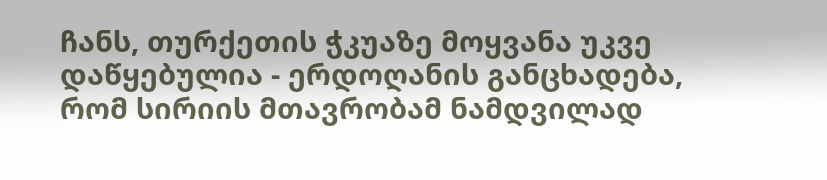ჩანს, თურქეთის ჭკუაზე მოყვანა უკვე დაწყებულია - ერდოღანის განცხადება, რომ სირიის მთავრობამ ნამდვილად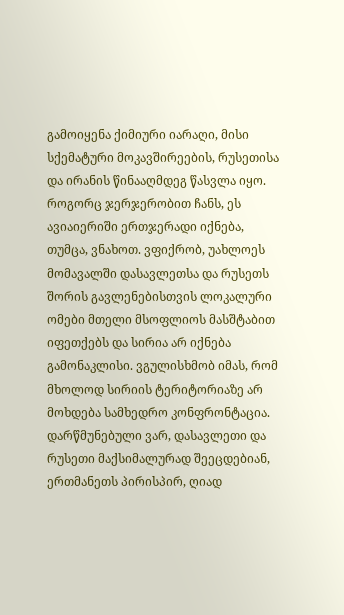გამოიყენა ქიმიური იარაღი, მისი სქემატური მოკავშირეების, რუსეთისა და ირანის წინააღმდეგ წასვლა იყო. როგორც ჯერჯერობით ჩანს, ეს ავიაიერიში ერთჯერადი იქნება, თუმცა, ვნახოთ. ვფიქრობ, უახლოეს მომავალში დასავლეთსა და რუსეთს შორის გავლენებისთვის ლოკალური ომები მთელი მსოფლიოს მასშტაბით იფეთქებს და სირია არ იქნება გამონაკლისი. ვგულისხმობ იმას, რომ მხოლოდ სირიის ტერიტორიაზე არ მოხდება სამხედრო კონფრონტაცია. დარწმუნებული ვარ, დასავლეთი და რუსეთი მაქსიმალურად შეეცდებიან, ერთმანეთს პირისპირ, ღიად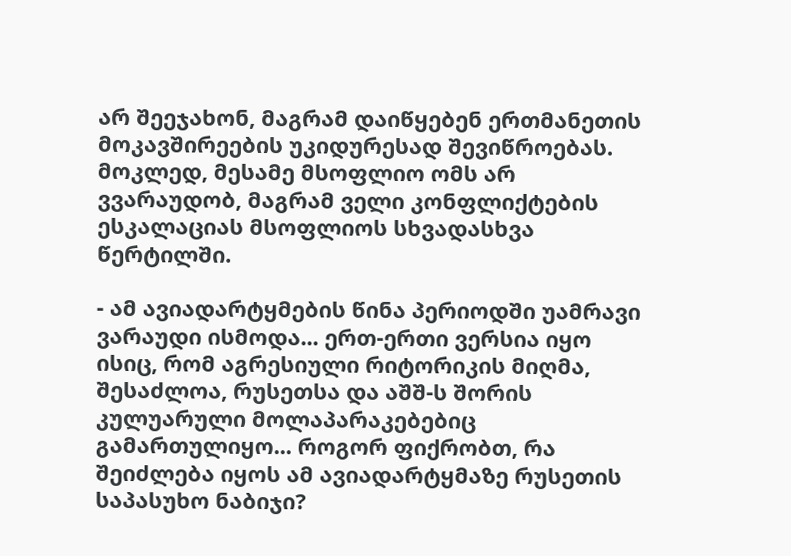არ შეეჯახონ, მაგრამ დაიწყებენ ერთმანეთის მოკავშირეების უკიდურესად შევიწროებას. მოკლედ, მესამე მსოფლიო ომს არ ვვარაუდობ, მაგრამ ველი კონფლიქტების ესკალაციას მსოფლიოს სხვადასხვა წერტილში.

- ამ ავიადარტყმების წინა პერიოდში უამრავი ვარაუდი ისმოდა... ერთ-ერთი ვერსია იყო ისიც, რომ აგრესიული რიტორიკის მიღმა, შესაძლოა, რუსეთსა და აშშ-ს შორის კულუარული მოლაპარაკებებიც გამართულიყო... როგორ ფიქრობთ, რა შეიძლება იყოს ამ ავიადარტყმაზე რუსეთის საპასუხო ნაბიჯი?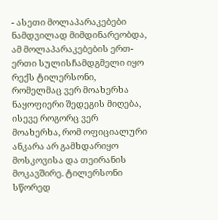- ასეთი მოლაპარაკებები ნამდვილად მიმდინარეობდა, ამ მოლაპარაკებების ერთ-ერთი სულისჩამდგმელი იყო რექს ტილერსონი, რომელმაც ვერ მოახერხა ნაყოფიერი შედეგის მიღება, ისევე როგორც ვერ მოახერხა, რომ ოფიციალური ანკარა არ გამხდარიყო მოსკოვისა და თეირანის მოკავშირე. ტილერსონი სწორედ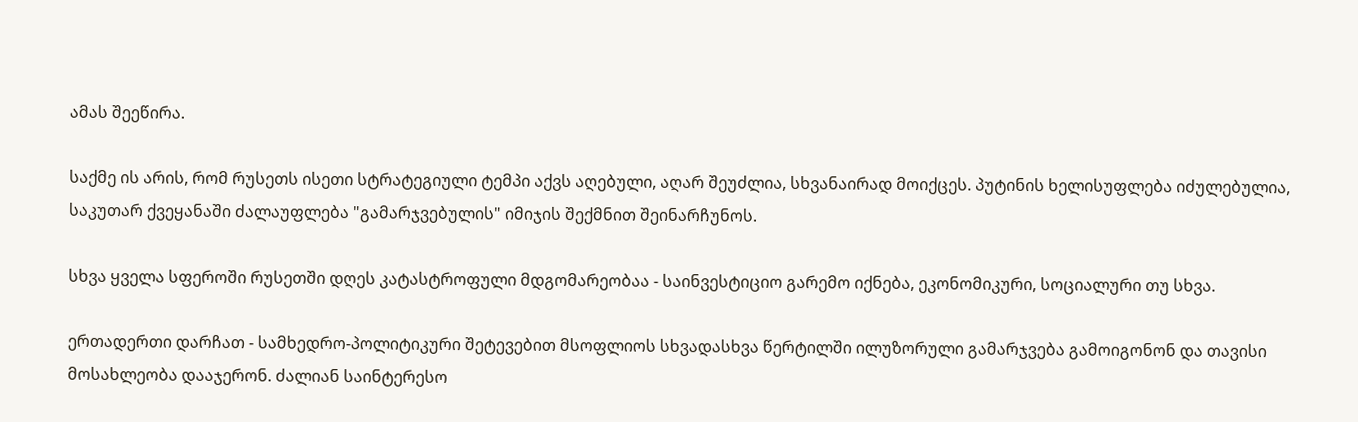ამას შეეწირა.

საქმე ის არის, რომ რუსეთს ისეთი სტრატეგიული ტემპი აქვს აღებული, აღარ შეუძლია, სხვანაირად მოიქცეს. პუტინის ხელისუფლება იძულებულია, საკუთარ ქვეყანაში ძალაუფლება "გამარჯვებულის" იმიჯის შექმნით შეინარჩუნოს.

სხვა ყველა სფეროში რუსეთში დღეს კატასტროფული მდგომარეობაა - საინვესტიციო გარემო იქნება, ეკონომიკური, სოციალური თუ სხვა.

ერთადერთი დარჩათ - სამხედრო-პოლიტიკური შეტევებით მსოფლიოს სხვადასხვა წერტილში ილუზორული გამარჯვება გამოიგონონ და თავისი მოსახლეობა დააჯერონ. ძალიან საინტერესო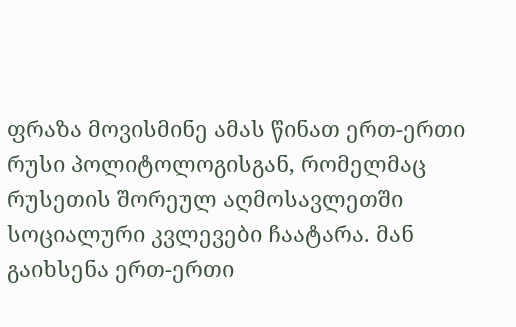ფრაზა მოვისმინე ამას წინათ ერთ-ერთი რუსი პოლიტოლოგისგან, რომელმაც რუსეთის შორეულ აღმოსავლეთში სოციალური კვლევები ჩაატარა. მან გაიხსენა ერთ-ერთი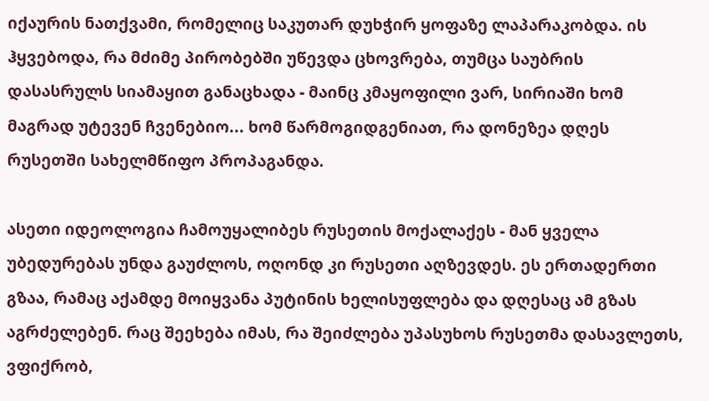იქაურის ნათქვამი, რომელიც საკუთარ დუხჭირ ყოფაზე ლაპარაკობდა. ის ჰყვებოდა, რა მძიმე პირობებში უწევდა ცხოვრება, თუმცა საუბრის დასასრულს სიამაყით განაცხადა - მაინც კმაყოფილი ვარ, სირიაში ხომ მაგრად უტევენ ჩვენებიო... ხომ წარმოგიდგენიათ, რა დონეზეა დღეს რუსეთში სახელმწიფო პროპაგანდა.

ასეთი იდეოლოგია ჩამოუყალიბეს რუსეთის მოქალაქეს - მან ყველა უბედურებას უნდა გაუძლოს, ოღონდ კი რუსეთი აღზევდეს. ეს ერთადერთი გზაა, რამაც აქამდე მოიყვანა პუტინის ხელისუფლება და დღესაც ამ გზას აგრძელებენ. რაც შეეხება იმას, რა შეიძლება უპასუხოს რუსეთმა დასავლეთს, ვფიქრობ,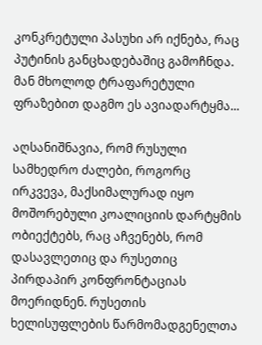კონკრეტული პასუხი არ იქნება, რაც პუტინის განცხადებაშიც გამოჩნდა. მან მხოლოდ ტრაფარეტული ფრაზებით დაგმო ეს ავიადარტყმა...

აღსანიშნავია, რომ რუსული სამხედრო ძალები, როგორც ირკვევა, მაქსიმალურად იყო მოშორებული კოალიციის დარტყმის ობიექტებს, რაც აჩვენებს, რომ დასავლეთიც და რუსეთიც პირდაპირ კონფრონტაციას მოერიდნენ. რუსეთის ხელისუფლების წარმომადგენელთა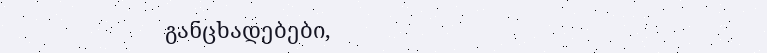განცხადებები,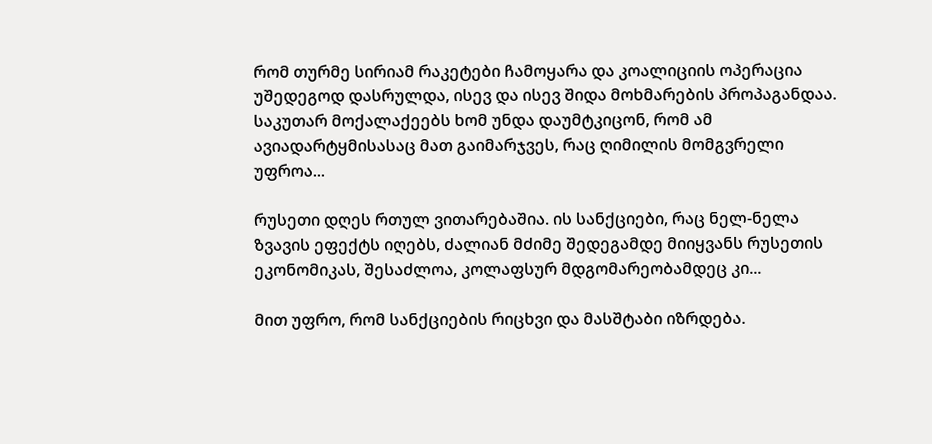რომ თურმე სირიამ რაკეტები ჩამოყარა და კოალიციის ოპერაცია უშედეგოდ დასრულდა, ისევ და ისევ შიდა მოხმარების პროპაგანდაა. საკუთარ მოქალაქეებს ხომ უნდა დაუმტკიცონ, რომ ამ ავიადარტყმისასაც მათ გაიმარჯვეს, რაც ღიმილის მომგვრელი უფროა...

რუსეთი დღეს რთულ ვითარებაშია. ის სანქციები, რაც ნელ-ნელა ზვავის ეფექტს იღებს, ძალიან მძიმე შედეგამდე მიიყვანს რუსეთის ეკონომიკას, შესაძლოა, კოლაფსურ მდგომარეობამდეც კი...

მით უფრო, რომ სანქციების რიცხვი და მასშტაბი იზრდება.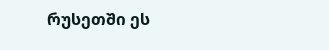რუსეთში ეს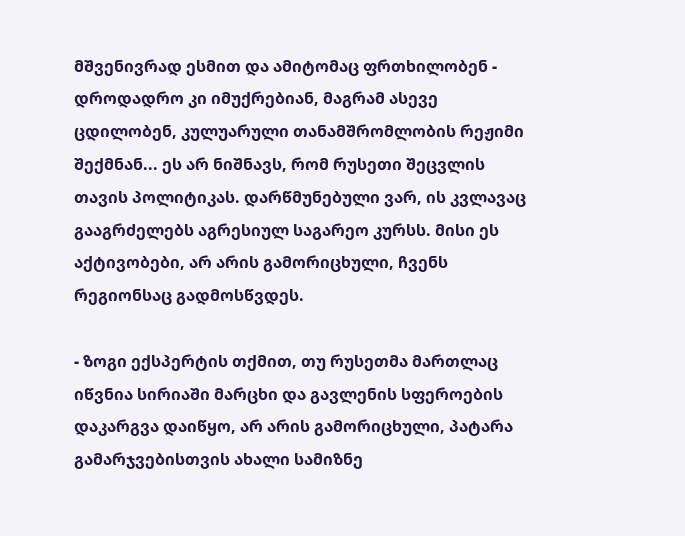მშვენივრად ესმით და ამიტომაც ფრთხილობენ - დროდადრო კი იმუქრებიან, მაგრამ ასევე ცდილობენ, კულუარული თანამშრომლობის რეჟიმი შექმნან... ეს არ ნიშნავს, რომ რუსეთი შეცვლის თავის პოლიტიკას. დარწმუნებული ვარ, ის კვლავაც გააგრძელებს აგრესიულ საგარეო კურსს. მისი ეს აქტივობები, არ არის გამორიცხული, ჩვენს რეგიონსაც გადმოსწვდეს.

- ზოგი ექსპერტის თქმით, თუ რუსეთმა მართლაც იწვნია სირიაში მარცხი და გავლენის სფეროების დაკარგვა დაიწყო, არ არის გამორიცხული, პატარა გამარჯვებისთვის ახალი სამიზნე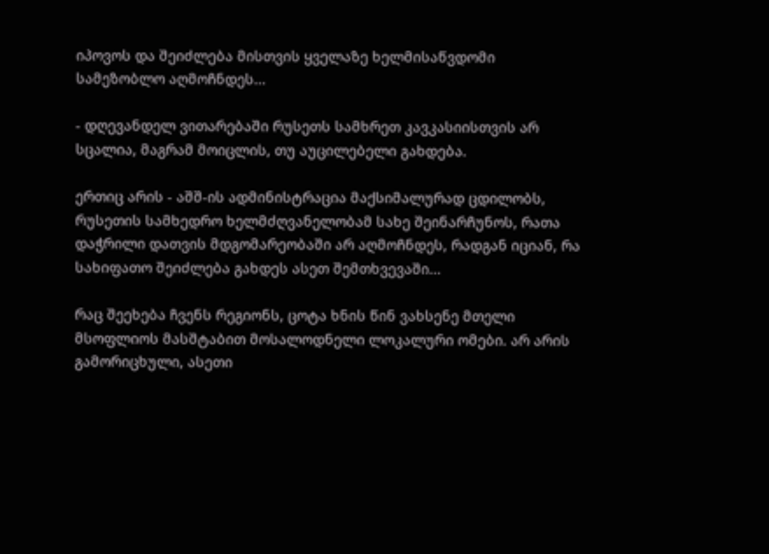იპოვოს და შეიძლება მისთვის ყველაზე ხელმისაწვდომი სამეზობლო აღმოჩნდეს...

- დღევანდელ ვითარებაში რუსეთს სამხრეთ კავკასიისთვის არ სცალია, მაგრამ მოიცლის, თუ აუცილებელი გახდება.

ერთიც არის - აშშ-ის ადმინისტრაცია მაქსიმალურად ცდილობს, რუსეთის სამხედრო ხელმძღვანელობამ სახე შეინარჩუნოს, რათა დაჭრილი დათვის მდგომარეობაში არ აღმოჩნდეს, რადგან იციან, რა სახიფათო შეიძლება გახდეს ასეთ შემთხვევაში...

რაც შეეხება ჩვენს რეგიონს, ცოტა ხნის წინ ვახსენე მთელი მსოფლიოს მასშტაბით მოსალოდნელი ლოკალური ომები. არ არის გამორიცხული, ასეთი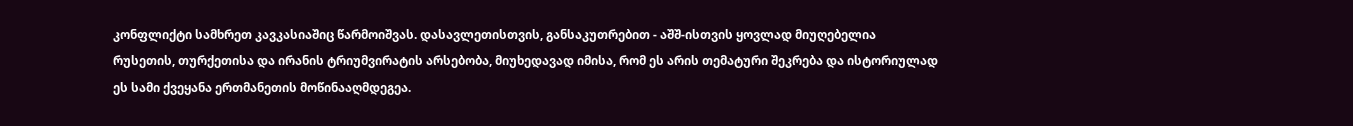კონფლიქტი სამხრეთ კავკასიაშიც წარმოიშვას. დასავლეთისთვის, განსაკუთრებით - აშშ-ისთვის ყოვლად მიუღებელია რუსეთის, თურქეთისა და ირანის ტრიუმვირატის არსებობა, მიუხედავად იმისა, რომ ეს არის თემატური შეკრება და ისტორიულად ეს სამი ქვეყანა ერთმანეთის მოწინააღმდეგეა.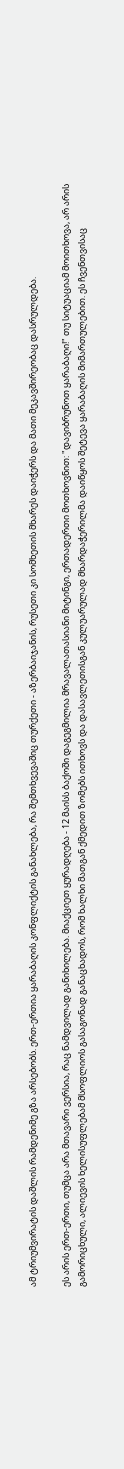ამ ტრიუმვირატის დაშლის რამდენიმე გზა არსებობს. ერთ-ერთია ყარაბაღის კონფლიქტის განახლება, რა შემთხვევაშიც თურქეთი - აზერბაიჯანის, რუსეთი კი სომხეთის მხარეს დაიჭერს და მათი მეკავშირეობაც დასრულდება.

ეს არის ერთ-ერთი, თუმცა არა მთავარი ვერსია, რაც ნამდვილად განიხილება. მიაქციეთ ყურადღება - 12 მაისს ბაქოში დაგეგმილია მრავალათასიანი მიტინგი, ერთადერთი მოთხოვნით: "დავიბრუნოთ ყარაბაღი!" თუ სიტუაციამ მოითხოვა, არ არის გამორიცხული, ალიევის ხელისუფლებამ მსოფლიოს გასაგონად განაცხადოს, რომ ხალხი მათგან ქმედით ზომებს ითხოვს და დასავლეთისგან კულუარულად მხარდაჭერილმა დაიწყოს შეტევა ყარაბაღის მიმართულებით. ეს ჩვენთვისაც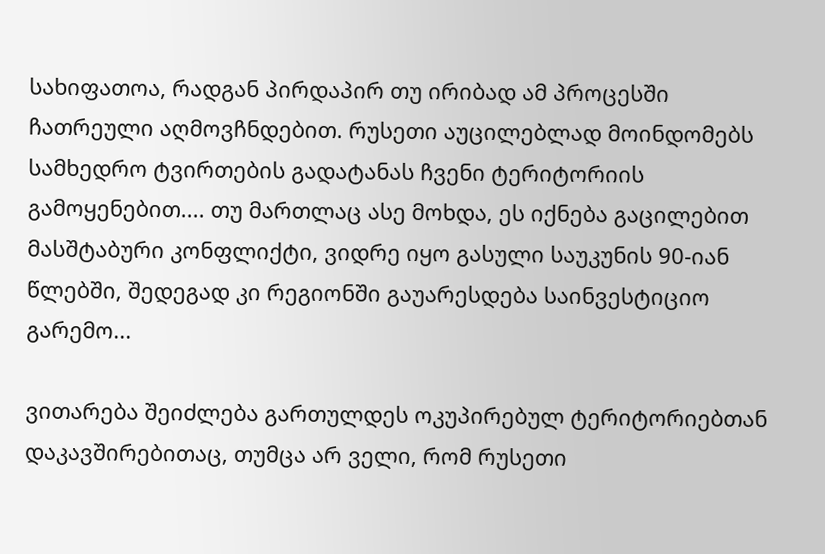სახიფათოა, რადგან პირდაპირ თუ ირიბად ამ პროცესში ჩათრეული აღმოვჩნდებით. რუსეთი აუცილებლად მოინდომებს სამხედრო ტვირთების გადატანას ჩვენი ტერიტორიის გამოყენებით.... თუ მართლაც ასე მოხდა, ეს იქნება გაცილებით მასშტაბური კონფლიქტი, ვიდრე იყო გასული საუკუნის 90-იან წლებში, შედეგად კი რეგიონში გაუარესდება საინვესტიციო გარემო...

ვითარება შეიძლება გართულდეს ოკუპირებულ ტერიტორიებთან დაკავშირებითაც, თუმცა არ ველი, რომ რუსეთი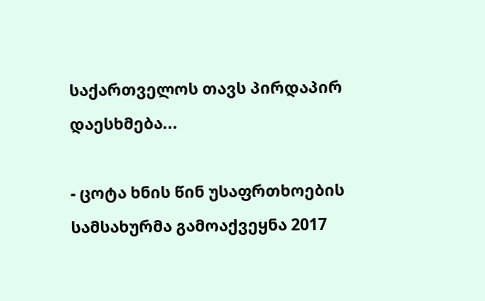საქართველოს თავს პირდაპირ დაესხმება...

- ცოტა ხნის წინ უსაფრთხოების სამსახურმა გამოაქვეყნა 2017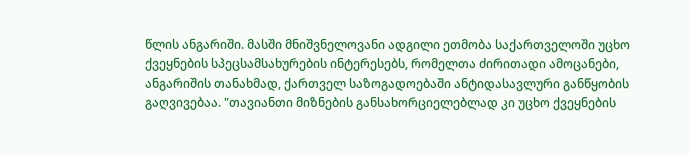წლის ანგარიში. მასში მნიშვნელოვანი ადგილი ეთმობა საქართველოში უცხო ქვეყნების სპეცსამსახურების ინტერესებს, რომელთა ძირითადი ამოცანები, ანგარიშის თანახმად, ქართველ საზოგადოებაში ანტიდასავლური განწყობის გაღვივებაა. "თავიანთი მიზნების განსახორციელებლად კი უცხო ქვეყნების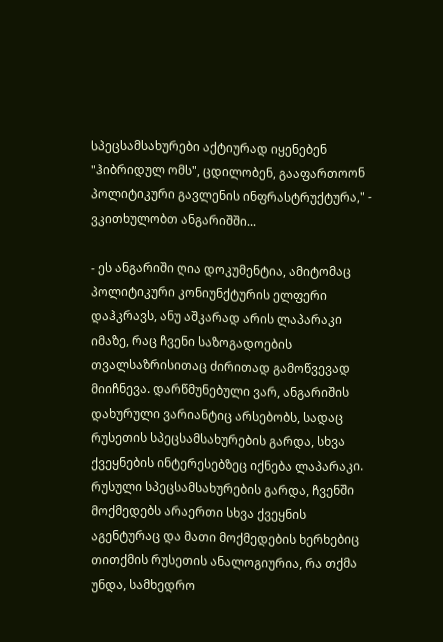სპეცსამსახურები აქტიურად იყენებენ "ჰიბრიდულ ომს", ცდილობენ, გააფართოონ პოლიტიკური გავლენის ინფრასტრუქტურა," - ვკითხულობთ ანგარიშში...

- ეს ანგარიში ღია დოკუმენტია, ამიტომაც პოლიტიკური კონიუნქტურის ელფერი დაჰკრავს, ანუ აშკარად არის ლაპარაკი იმაზე, რაც ჩვენი საზოგადოების თვალსაზრისითაც ძირითად გამოწვევად მიიჩნევა. დარწმუნებული ვარ, ანგარიშის დახურული ვარიანტიც არსებობს, სადაც რუსეთის სპეცსამსახურების გარდა, სხვა ქვეყნების ინტერესებზეც იქნება ლაპარაკი. რუსული სპეცსამსახურების გარდა, ჩვენში მოქმედებს არაერთი სხვა ქვეყნის აგენტურაც და მათი მოქმედების ხერხებიც თითქმის რუსეთის ანალოგიურია, რა თქმა უნდა, სამხედრო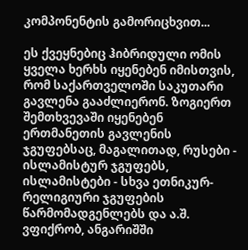კომპონენტის გამორიცხვით...

ეს ქვეყნებიც ჰიბრიდული ომის ყველა ხერხს იყენებენ იმისთვის, რომ საქართველოში საკუთარი გავლენა გააძლიერონ. ზოგიერთ შემთხვევაში იყენებენ ერთმანეთის გავლენის ჯგუფებსაც, მაგალითად, რუსები - ისლამისტურ ჯგუფებს, ისლამისტები - სხვა ეთნიკურ-რელიგიური ჯგუფების წარმომადგენლებს და ა.შ. ვფიქრობ, ანგარიშში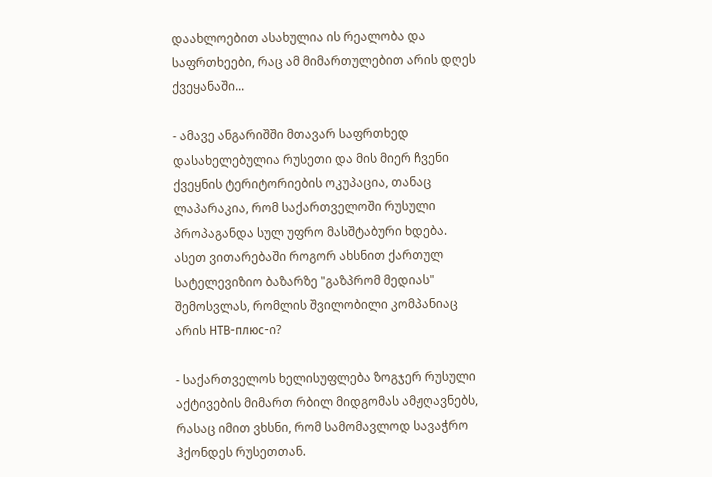დაახლოებით ასახულია ის რეალობა და საფრთხეები, რაც ამ მიმართულებით არის დღეს ქვეყანაში...

- ამავე ანგარიშში მთავარ საფრთხედ დასახელებულია რუსეთი და მის მიერ ჩვენი ქვეყნის ტერიტორიების ოკუპაცია, თანაც ლაპარაკია, რომ საქართველოში რუსული პროპაგანდა სულ უფრო მასშტაბური ხდება. ასეთ ვითარებაში როგორ ახსნით ქართულ სატელევიზიო ბაზარზე "გაზპრომ მედიას" შემოსვლას, რომლის შვილობილი კომპანიაც არის НТВ-плюс-ი?

- საქართველოს ხელისუფლება ზოგჯერ რუსული აქტივების მიმართ რბილ მიდგომას ამჟღავნებს, რასაც იმით ვხსნი, რომ სამომავლოდ სავაჭრო ჰქონდეს რუსეთთან.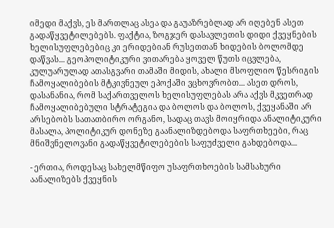იმედი მაქვს, ეს მართლაც ასეა და გაუაზრებლად არ იღებენ ასეთ გადაწყვეტილებებს. ფაქტია, ზოგჯერ დასავლეთის დიდი ქვეყნების ხელისუფლებებიც კი ერიდებიან რუსეთთან ხიდების ბოლომდე დაწვას... გეოპოლიტიკური ვითარება ყოველ წუთს იცვლება, კულუარულად ათასგვარი თამაში მიდის, ახალი მსოფლიო წესრიგის ჩამოყალიბების მტკივნეულ ეპოქაში ვცხოვრობთ... ასეთ დროს, დასანანია, რომ საქართველოს ხელისუფლებას არა აქვს მკვეთრად ჩამოყალიბებული სტრატეგია და ბოლოს და ბოლოს, ქვეყანაში არ არსებობს სათათბირო ორგანო, სადაც თავს მოიყრიდა ანალიტიკური მასალა, პოლიტიკურ დონეზე გაანალიზდებოდა საფრთხეები, რაც მნიშვნელოვანი გადაწყვეტილებების საფუძველი გახდებოდა...

- ერთია, როდესაც სახელმწიფო უსაფრთხოების სამსახური აანალიზებს ქვეყნის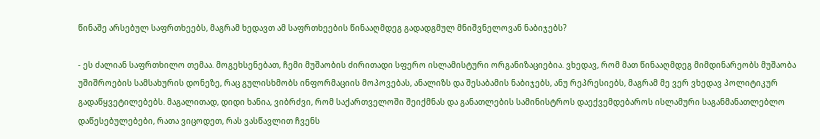წინაშე არსებულ საფრთხეებს, მაგრამ ხედავთ ამ საფრთხეების წინააღმდეგ გადადგმულ მნიშვნელოვან ნაბიჯებს?

- ეს ძალიან საფრთხილო თემაა. მოგეხსენებათ, ჩემი მუშაობის ძირითადი სფერო ისლამისტური ორგანიზაციებია. ვხედავ, რომ მათ წინააღმდეგ მიმდინარეობს მუშაობა უშიშროების სამსახურის დონეზე, რაც გულისხმობს ინფორმაციის მოპოვებას, ანალიზს და შესაბამის ნაბიჯებს, ანუ რეპრესიებს, მაგრამ მე ვერ ვხედავ პოლიტიკურ გადაწყვეტილებებს. მაგალითად, დიდი ხანია, ვიბრძვი, რომ საქართველოში შეიქმნას და განათლების სამინისტროს დაექვემდებაროს ისლამური საგანმანათლებლო დაწესებულებები, რათა ვიცოდეთ, რას ვასწავლით ჩვენს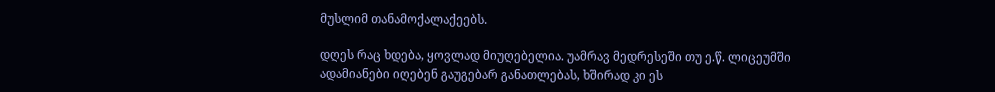მუსლიმ თანამოქალაქეებს.

დღეს რაც ხდება, ყოვლად მიუღებელია. უამრავ მედრესეში თუ ე.წ. ლიცეუმში ადამიანები იღებენ გაუგებარ განათლებას, ხშირად კი ეს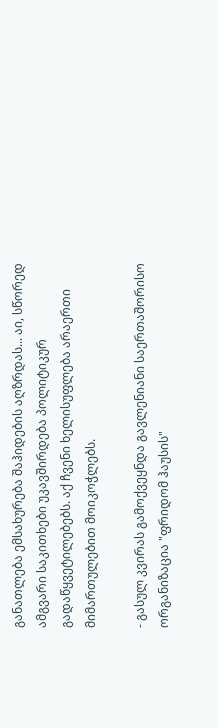განათლება ემსახურება შაჰიდების აღზრდას... აი, სწორედ ამგვარი საკითხები უკავშირდება პოლიტიკურ გადაწყვეტილებებს. აქ ჩვენი ხელისუფლება არაერთი მიმართულებით მოიკოჭლებს.

- გასულ კვირას გამოქვეყნდა გავლენიანი საერთაშორისო ორგანიზაცია "ფრიდომ ჰაუსის"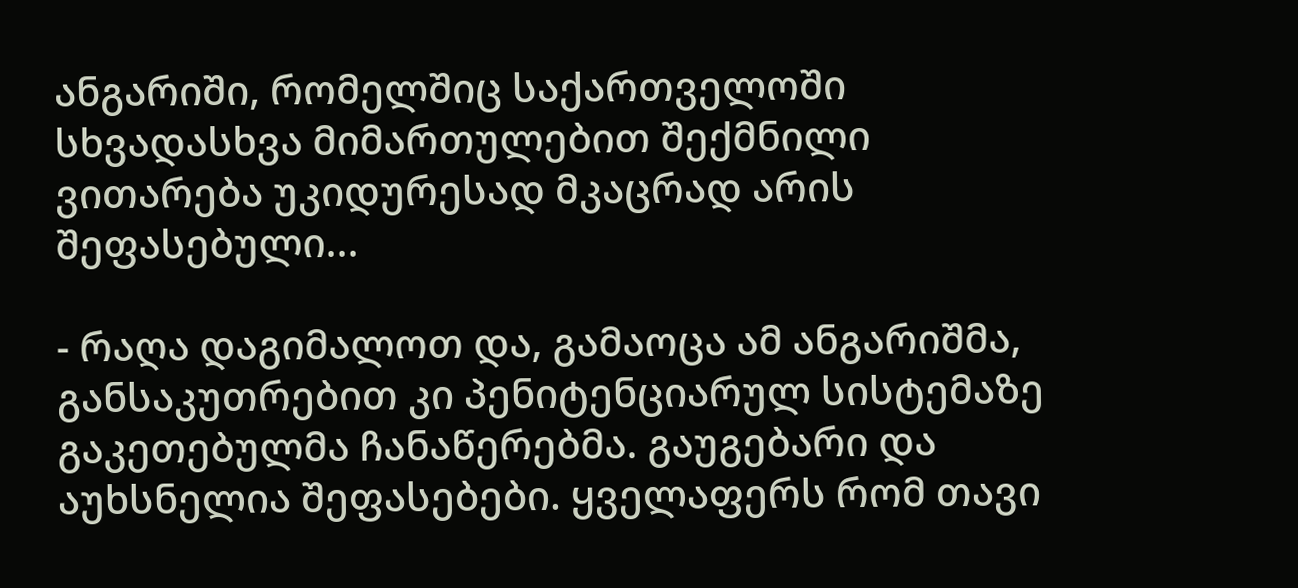ანგარიში, რომელშიც საქართველოში სხვადასხვა მიმართულებით შექმნილი ვითარება უკიდურესად მკაცრად არის შეფასებული...

- რაღა დაგიმალოთ და, გამაოცა ამ ანგარიშმა, განსაკუთრებით კი პენიტენციარულ სისტემაზე გაკეთებულმა ჩანაწერებმა. გაუგებარი და აუხსნელია შეფასებები. ყველაფერს რომ თავი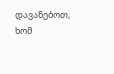დავანებოთ, ხომ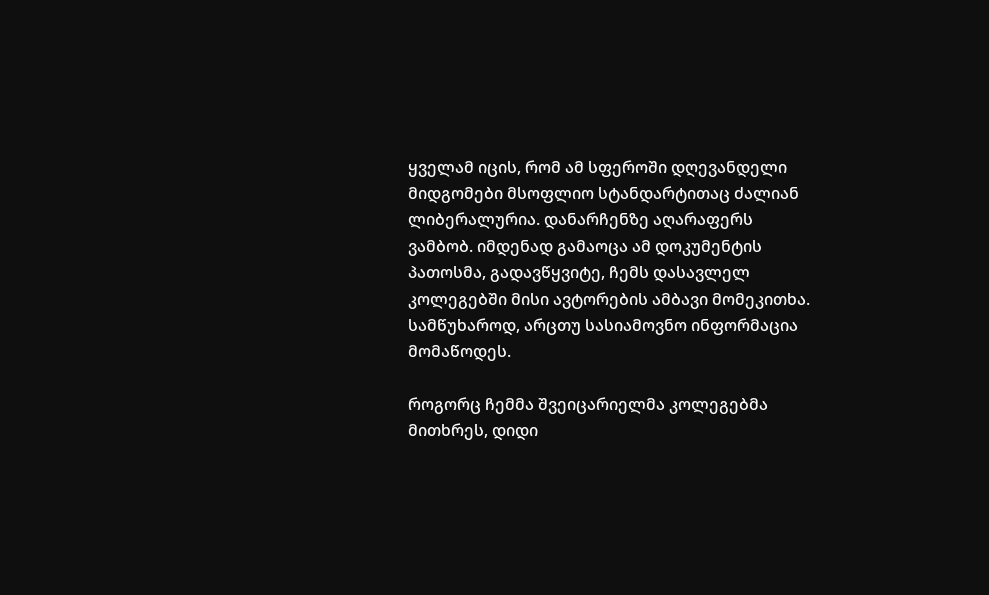ყველამ იცის, რომ ამ სფეროში დღევანდელი მიდგომები მსოფლიო სტანდარტითაც ძალიან ლიბერალურია. დანარჩენზე აღარაფერს ვამბობ. იმდენად გამაოცა ამ დოკუმენტის პათოსმა, გადავწყვიტე, ჩემს დასავლელ კოლეგებში მისი ავტორების ამბავი მომეკითხა. სამწუხაროდ, არცთუ სასიამოვნო ინფორმაცია მომაწოდეს.

როგორც ჩემმა შვეიცარიელმა კოლეგებმა მითხრეს, დიდი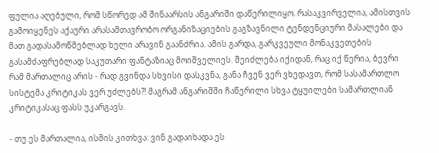ფულია აღებული, რომ სწორედ ამ შინაარსის ანგარიში დაწერილიყო. რასაკვირველია, ამისთვის გამოიყენეს აქაური არასამთავრობო ორგანიზაციების გაგზავნილი ტენდენციური მასალები და მათ გადასამოწმებლად ხელი არავინ გაანძრია. ამის გარდა, გარკვეული მონაკვეთების გასამძაფრებლად საკუთარი ფანტაზიაც მოიშველიეს. შეიძლება იქიდან, რაც იქ წერია, ბევრი რამ მართალიც არის - რად გვინდა სხვისი დასკვნა, განა ჩვენ ვერ ვხედავთ, რომ სასამართლო სისტემა კრიტიკას ვერ უძლებს?! მაგრამ ანგარიშში ჩაწერილი სხვა ტყუილები სამართლიან კრიტიკასაც ფასს უკარგავს.

- თუ ეს მართალია, ისმის კითხვა: ვინ გადაიხადა ეს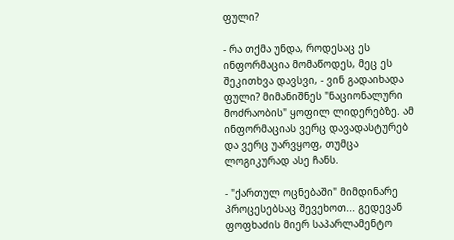ფული?

- რა თქმა უნდა, როდესაც ეს ინფორმაცია მომაწოდეს, მეც ეს შეკითხვა დავსვი, - ვინ გადაიხადა ფული? მიმანიშნეს "ნაციონალური მოძრაობის" ყოფილ ლიდერებზე. ამ ინფორმაციას ვერც დავადასტურებ და ვერც უარვყოფ, თუმცა ლოგიკურად ასე ჩანს.

- "ქართულ ოცნებაში" მიმდინარე პროცესებსაც შევეხოთ... გედევან ფოფხაძის მიერ საპარლამენტო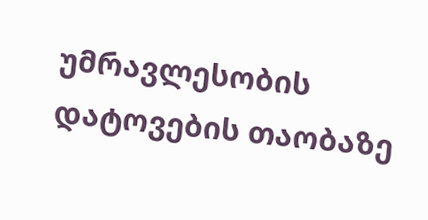უმრავლესობის დატოვების თაობაზე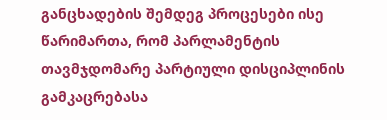განცხადების შემდეგ პროცესები ისე წარიმართა, რომ პარლამენტის თავმჯდომარე პარტიული დისციპლინის გამკაცრებასა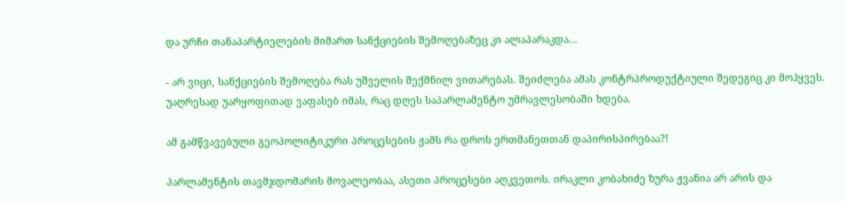და ურჩი თანაპარტიელების მიმართ სანქციების შემოღებაზეც კი ალაპარაკდა...

- არ ვიცი, სანქციების შემოღება რას უშველის შექმნილ ვითარებას. შეიძლება ამას კონტრპროდუქტიული შედეგიც კი მოჰყვეს. უაღრესად უარყოფითად ვაფასებ იმას, რაც დღეს საპარლამენტო უმრავლესობაში ხდება.

ამ გამწვავებული გეოპოლიტიკური პროცესების ჟამს რა დროს ერთმანეთთან დაპირისპირებაა?!

პარლამენტის თავმჯდომარის მოვალეობაა, ასეთი პროცესები აღკვეთოს. ირაკლი კობახიძე ზურა ჟვანია არ არის და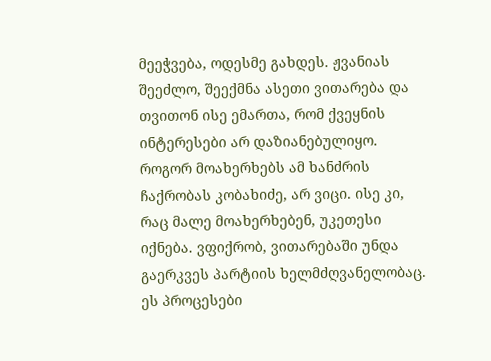მეეჭვება, ოდესმე გახდეს. ჟვანიას შეეძლო, შეექმნა ასეთი ვითარება და თვითონ ისე ემართა, რომ ქვეყნის ინტერესები არ დაზიანებულიყო. როგორ მოახერხებს ამ ხანძრის ჩაქრობას კობახიძე, არ ვიცი. ისე კი, რაც მალე მოახერხებენ, უკეთესი იქნება. ვფიქრობ, ვითარებაში უნდა გაერკვეს პარტიის ხელმძღვანელობაც. ეს პროცესები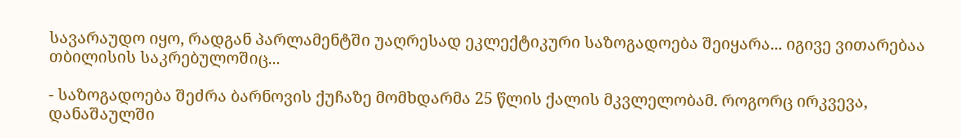სავარაუდო იყო, რადგან პარლამენტში უაღრესად ეკლექტიკური საზოგადოება შეიყარა... იგივე ვითარებაა თბილისის საკრებულოშიც...

- საზოგადოება შეძრა ბარნოვის ქუჩაზე მომხდარმა 25 წლის ქალის მკვლელობამ. როგორც ირკვევა, დანაშაულში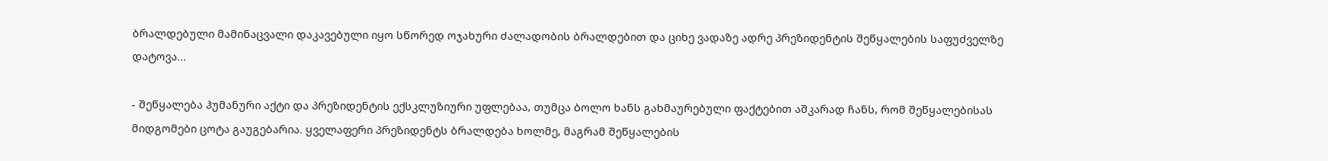ბრალდებული მამინაცვალი დაკავებული იყო სწორედ ოჯახური ძალადობის ბრალდებით და ციხე ვადაზე ადრე პრეზიდენტის შეწყალების საფუძველზე დატოვა...

- შეწყალება ჰუმანური აქტი და პრეზიდენტის ექსკლუზიური უფლებაა, თუმცა ბოლო ხანს გახმაურებული ფაქტებით აშკარად ჩანს, რომ შეწყალებისას მიდგომები ცოტა გაუგებარია. ყველაფერი პრეზიდენტს ბრალდება ხოლმე, მაგრამ შეწყალების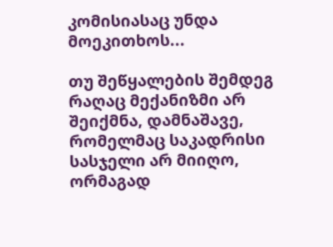კომისიასაც უნდა მოეკითხოს...

თუ შეწყალების შემდეგ რაღაც მექანიზმი არ შეიქმნა, დამნაშავე, რომელმაც საკადრისი სასჯელი არ მიიღო, ორმაგად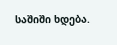საშიში ხდება.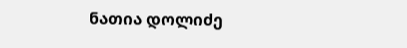ნათია დოლიძე